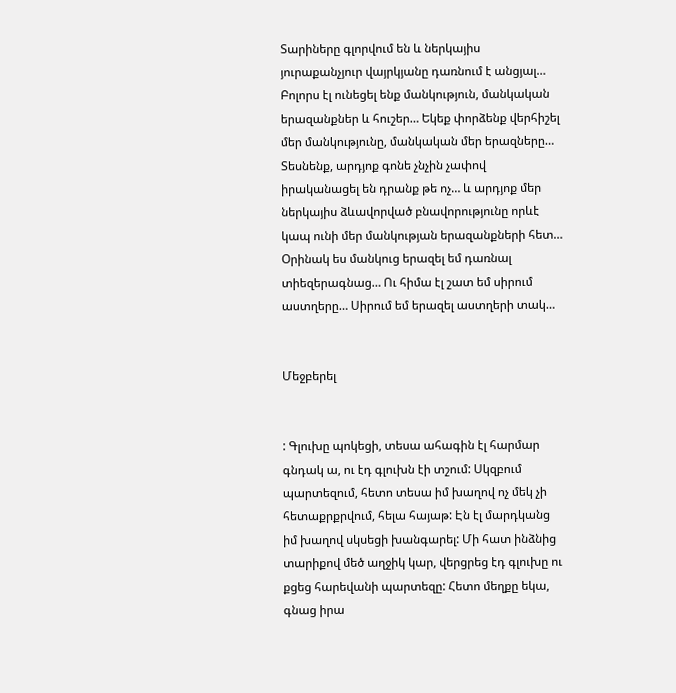Տարիները գլորվում են և ներկայիս յուրաքանչյուր վայրկյանը դառնում է անցյալ… Բոլորս էլ ունեցել ենք մանկություն, մանկական երազանքներ և հուշեր… Եկեք փորձենք վերհիշել մեր մանկությունը, մանկական մեր երազները… Տեսնենք, արդյոք գոնե չնչին չափով իրականացել են դրանք թե ոչ… և արդյոք մեր ներկայիս ձևավորված բնավորությունը որևէ կապ ունի մեր մանկության երազանքների հետ…
Օրինակ ես մանկուց երազել եմ դառնալ տիեզերագնաց… Ու հիմա էլ շատ եմ սիրում աստղերը… Սիրում եմ երազել աստղերի տակ…


Մեջբերել


: Գլուխը պոկեցի, տեսա ահագին էլ հարմար գնդակ ա, ու էդ գլուխն էի տշում: Սկզբում պարտեզում, հետո տեսա իմ խաղով ոչ մեկ չի հետաքրքրվում, հելա հայաթ: Էն էլ մարդկանց իմ խաղով սկսեցի խանգարել: Մի հատ ինձնից տարիքով մեծ աղջիկ կար, վերցրեց էդ գլուխը ու քցեց հարեվանի պարտեզը: Հետո մեղքը եկա, գնաց իրա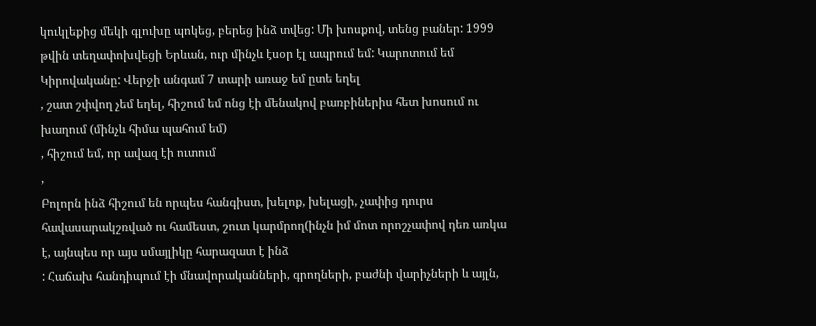կուկլեքից մեկի գլուխը պոկեց, բերեց ինձ տվեց: Մի խոսքով, տենց բաներ: 1999 թվին տեղափոխվեցի Երևան, ուր մինչև էսօր էլ ապրում եմ: Կարոտում եմ Կիրովականը: Վերջի անգամ 7 տարի առաջ եմ ըտե եղել
, շատ շփվող չեմ եղել, հիշում եմ ոնց էի մենակով բառբիներիս հետ խոսում ու խաղում (մինչև հիմա պահում եմ)
, հիշում եմ, որ ավազ էի ուտում
,
Բոլորն ինձ հիշում են որպես հանգիստ, խելոք, խելացի, չափից դուրս հավասարակշռված ու համեստ, շուտ կարմրող(ինչն իմ մոտ որոշչափով դեռ առկա է, այնպես որ այս սմայլիկը հարազատ է ինձ
: Հաճախ հանդիպում էի մնավորականների, գրողների, բաժնի վարիչների և այլն,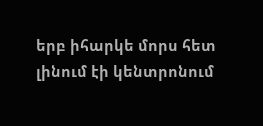երբ իհարկե մորս հետ լինում էի կենտրոնում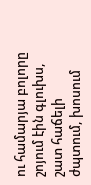ու համարյա բոլորը շոյում էին գլուխս, շատ հաճելի ժպտում, խոսում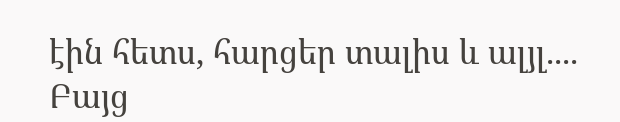էին հետս, հարցեր տալիս և ալյլ.... Բայց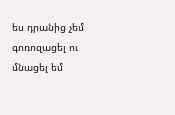ես դրանից չեմ գոռոզացել ու մնացել եմ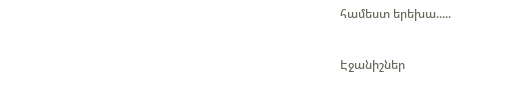համեստ երեխա.....

Էջանիշներ